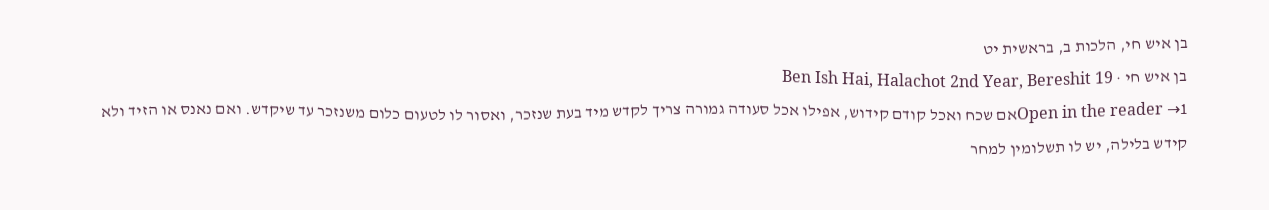בן איש חי, הלכות ב, בראשית יט
בן איש חי · Ben Ish Hai, Halachot 2nd Year, Bereshit 19
Open in the reader →1אם שכח ואכל קודם קידוש, אפילו אכל סעודה גמורה צריך לקדש מיד בעת שנזכר, ואסור לו לטעום כלום משנזכר עד שיקדש. ואם נאנס או הזיד ולא קידש בלילה, יש לו תשלומין למחר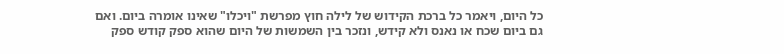כל היום, ויאמר כל ברכת הקידוש של לילה חוץ מפרשת "ויכלו" שאינו אומרה ביום. ואם גם ביום שכח או נאנס ולא קידש, ונזכר בין השמשות של היום שהוא ספק קודש ספק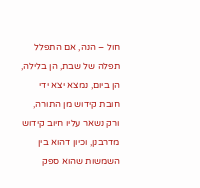חול – הנה, אם התפלל תפלה של שבת, הן בלילה, הן ביום, נמצא יצא ידי חובת קידוש מן התורה, ורק נשאר עליו חיוב קידוש מדרבנן, וכיון דהוא בין השמשות שהוא ספק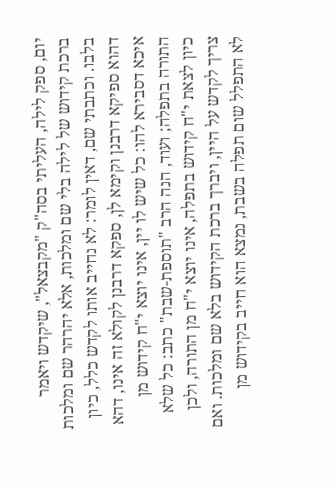יום, ספק לילה, העליתי בסה"ק "מקבצאל", שיקדש ויאמר ברכת קידוש של לילה בלי שם ומלכות, אלא יהרהר שם ומלכות בלבו. וכתבתי שם, דאין לומר: לא נחייב אותו לקדש כלל, כיון דהוא ספיקא דרבנן וקימא לן, ספקא דרבנן לקולא זה אינו, דהא איכא דסבירא להו: כל שיש לו יין, אינו יוצא י"ח קידוש מן התורה בתפלה; ועוד, הנה הרב "תוספת-שבת" כתב: כל שלא כיון לצאת י"ח קידוש בתפלה, אינו יוצא י"ח מן התורה, ולכן צריך לקדש על היין, ויברך ברכת הקידוש בלא שם ומלכות. ואם לא התפלל שום תפלה בשבת, נמצא הוא חייב בקידוש מן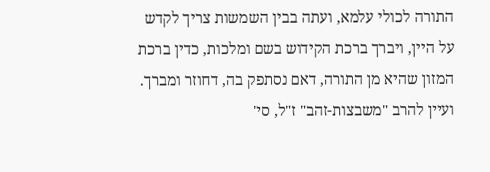התורה לכולי עלמא, ועתה בבין השמשות צריך לקדש על היין, ויברך ברכת הקידוש בשם ומלכות, כדין ברכת המזון שהיא מן התורה, דאם נסתפק בה, דחוזר ומברך. ועיין להרב "משבצות-זהב" ז"ל, סי'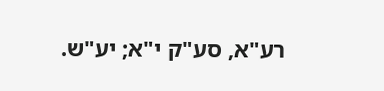רע"א, סע"ק י"א; יע"ש.